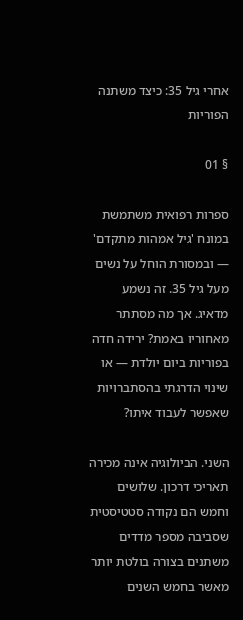אחרי גיל 35: כיצד משתנה הפוריות

§ 01

ספרות רפואית משתמשת במונח 'גיל אמהות מתקדם' — ובמסורת הוחל על נשים מעל גיל 35. זה נשמע מדאיג. אך מה מסתתר מאחוריו באמת? ירידה חדה בפוריות ביום יולדת — או שינוי הדרגתי בהסתברויות שאפשר לעבוד איתו?

השני. הביולוגיה אינה מכירה תאריכי דרכון. שלושים וחמש הם נקודה סטטיסטית שסביבה מספר מדדים משתנים בצורה בולטת יותר מאשר בחמש השנים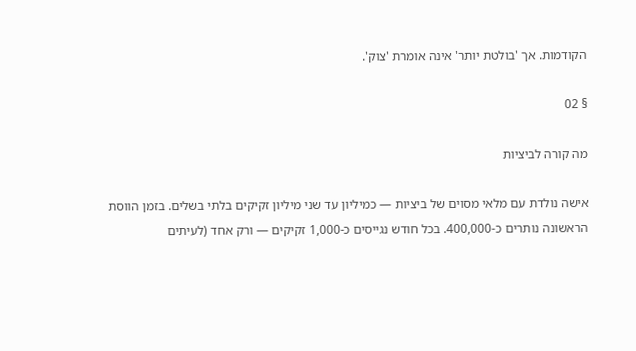הקודמות. אך 'בולטת יותר' אינה אומרת 'צוק'.

§ 02

מה קורה לביציות

אישה נולדת עם מלאי מסוים של ביציות — כמיליון עד שני מיליון זקיקים בלתי בשלים. בזמן הווסת הראשונה נותרים כ-400,000. בכל חודש נגייסים כ-1,000 זקיקים — ורק אחד (לעיתים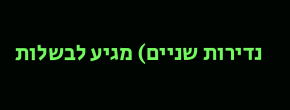נדירות שניים) מגיע לבשלות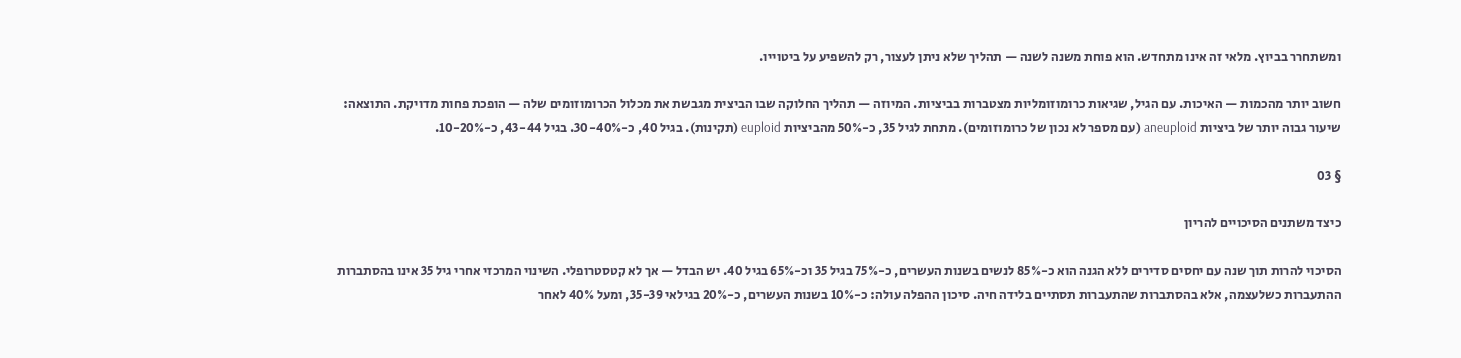ומשתחרר בביוץ. מלאי זה אינו מתחדש. הוא פוחת משנה לשנה — תהליך שלא ניתן לעצור, רק להשפיע על ביטוייו.

חשוב יותר מהכמות — האיכות. עם הגיל, שגיאות כרומוזומליות מצטברות בביציות. המיוזה — תהליך החלוקה שבו הביצית מגבשת את מכלול הכרומוזומים שלה — הופכת פחות מדויקת. התוצאה: שיעור גבוה יותר של ביציות aneuploid (עם מספר לא נכון של כרומוזומים). מתחת לגיל 35, כ-50% מהביציות euploid (תקינות). בגיל 40, כ-30-40%. בגיל 43-44, כ-10-20%.

§ 03

כיצד משתנים הסיכויים להריון

הסיכוי להרות תוך שנה עם יחסים סדירים ללא הגנה הוא כ-85% לנשים בשנות העשרים, כ-75% בגיל 35 וכ-65% בגיל 40. יש הבדל — אך לא קטסטרופלי. השינוי המרכזי אחרי גיל 35 אינו בהסתברות ההתעברות כשלעצמה, אלא בהסתברות שהתעברות תסתיים בלידה חיה. סיכון ההפלה עולה: כ-10% בשנות העשרים, כ-20% בגילאי 35-39, ומעל 40% לאחר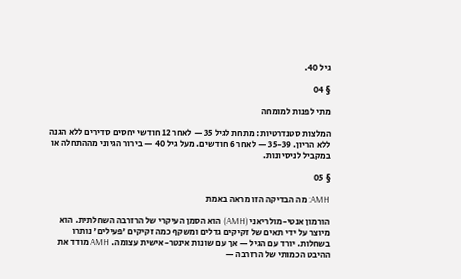גיל 40.

§ 04

מתי לפנות למומחה

המלצות סטנדרטיות: מתחת לגיל 35 — לאחר 12 חודשי יחסים סדירים ללא הגנה ללא הריון. 35-39 — לאחר 6 חודשים. מעל גיל 40 — בירור הגיוני מההתחלה או במקביל לניסיונות.

§ 05

AMH: מה הבדיקה הזו מראה באמת

הורמון אנטי-מולריאני (AMH) הוא הסמן העיקרי של הרזרבה השחלתית. הוא מיוצר על ידי תאים של זקיקים גדלים ומשקף כמה זקיקים 'פעילים' נותרו בשחלות. יורד עם הגיל — אך עם שונות אינטר-אישית עצומה. AMH מודד את ההיבט הכמותי של הרזרבה —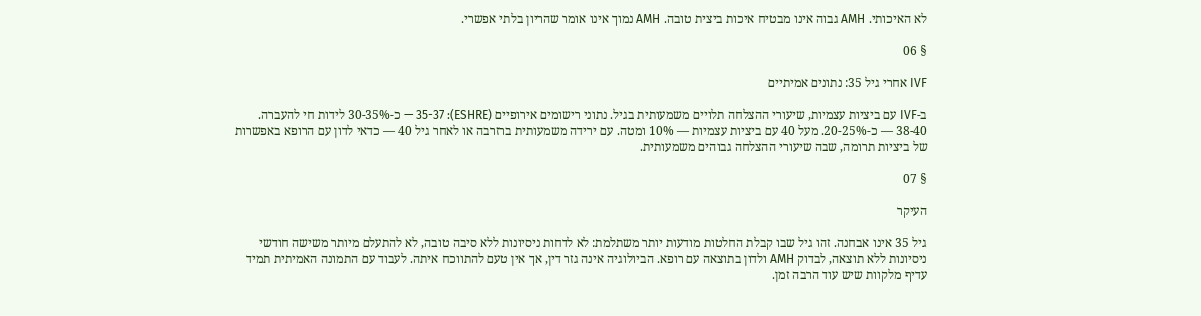לא האיכותי. AMH גבוה אינו מבטיח איכות ביצית טובה. AMH נמוך אינו אומר שהריון בלתי אפשרי.

§ 06

IVF אחרי גיל 35: נתונים אמיתיים

ב-IVF עם ביציות עצמיות, שיעורי ההצלחה תלויים משמעותית בגיל. נתוני רישומים אירופיים (ESHRE): 35-37 — כ-30-35% לידות חי להעברה. 38-40 — כ-20-25%. מעל 40 עם ביציות עצמיות — 10% ומטה. עם ירידה משמעותית ברזרבה או לאחר גיל 40 — כדאי לדון עם הרופא באפשרות של ביציות תרומה, שבה שיעורי ההצלחה גבוהים משמעותית.

§ 07

העיקר

גיל 35 אינו אבחנה. זהו גיל שבו קבלת החלטות מודעות יותר משתלמת: לא לדחות ניסיונות ללא סיבה טובה, לא להתעלם מיותר משישה חודשי ניסיונות ללא תוצאה, לבדוק AMH ולדון בתוצאה עם רופא. הביולוגיה אינה גזר דין, אך אין טעם להתווכח איתה. לעבוד עם התמונה האמיתית תמיד עדיף מלקוות שיש עוד הרבה זמן.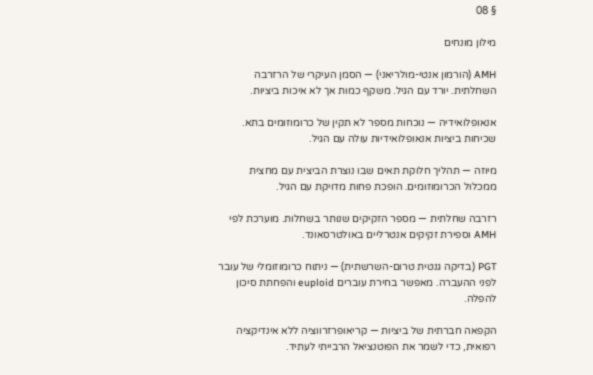§ 08

מילון מונחים

AMH (הורמון אנטי-מולריאני) — הסמן העיקרי של הרזרבה השחלתית. יורד עם הגיל. משקף כמות אך לא איכות ביציות.

אנאופלואידיה — נוכחות מספר לא תקין של כרומוזומים בתא. שכיחות ביציות אנאופלואידיות עולה עם הגיל.

מיוזה — תהליך חלוקת תאים שבו נוצרת הביצית עם מחצית ממכלול הכרומוזומים. הופכת פחות מדויקת עם הגיל.

רזרבה שחלתית — מספר הזקיקים שנותר בשחלות. מוערכת לפי AMH וספירת זקיקים אנטרליים באולטרסאונד.

PGT (בדיקה גנטית טרום-השרשתית) — ניתוח כרומוזומלי של עובר לפני ההעברה. מאפשר בחירת עוברים euploid והפחתת סיכון להפלה.

הקפאה חברתית של ביציות — קריאופרזרווציה ללא אינדיקציה רפואית, כדי לשמר את הפוטנציאל הרבייתי לעתיד.